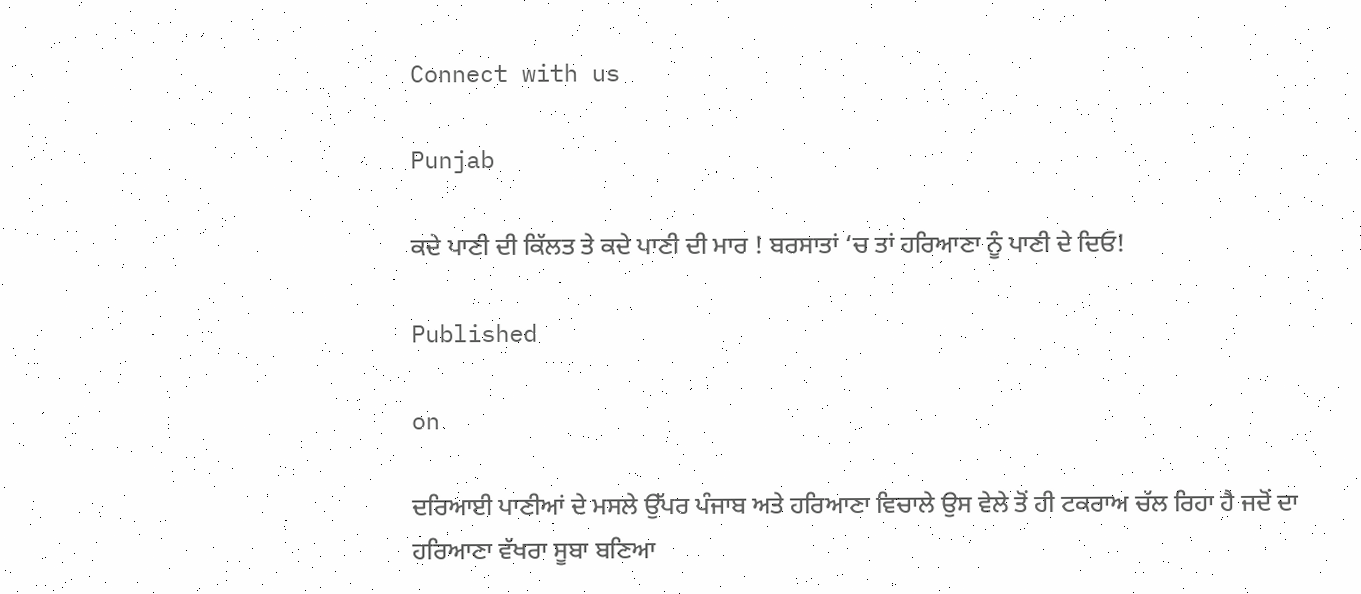Connect with us

Punjab

ਕਦੇ ਪਾਣੀ ਦੀ ਕਿੱਲਤ ਤੇ ਕਦੇ ਪਾਣੀ ਦੀ ਮਾਰ ! ਬਰਸਾਤਾਂ ‘ਚ ਤਾਂ ਹਰਿਆਣਾ ਨੂੰ ਪਾਣੀ ਦੇ ਦਿਓ!

Published

on

ਦਰਿਆਈ ਪਾਣੀਆਂ ਦੇ ਮਸਲੇ ਉੱਪਰ ਪੰਜਾਬ ਅਤੇ ਹਰਿਆਣਾ ਵਿਚਾਲੇ ਉਸ ਵੇਲੇ ਤੋਂ ਹੀ ਟਕਰਾਅ ਚੱਲ ਰਿਹਾ ਹੈ ਜਦੋਂ ਦਾ ਹਰਿਆਣਾ ਵੱਖਰਾ ਸੂਬਾ ਬਣਿਆ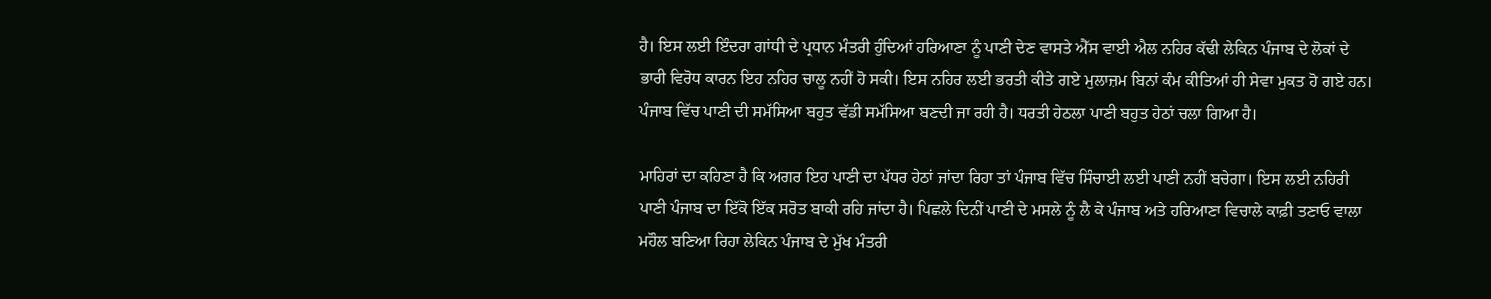ਹੈ। ਇਸ ਲਈ ਇੰਦਰਾ ਗਾਂਧੀ ਦੇ ਪ੍ਰਧਾਨ ਮੰਤਰੀ ਹੁੰਦਿਆਂ ਹਰਿਆਣਾ ਨੂੰ ਪਾਣੀ ਦੇਣ ਵਾਸਤੇ ਐੱਸ ਵਾਈ ਐਲ ਨਹਿਰ ਕੱਢੀ ਲੇਕਿਨ ਪੰਜਾਬ ਦੇ ਲੋਕਾਂ ਦੇ ਭਾਰੀ ਵਿਰੋਧ ਕਾਰਨ ਇਹ ਨਹਿਰ ਚਾਲੂ ਨਹੀਂ ਹੋ ਸਕੀ। ਇਸ ਨਹਿਰ ਲਈ ਭਰਤੀ ਕੀਤੇ ਗਏ ਮੁਲਾਜ਼ਮ ਬਿਨਾਂ ਕੰਮ ਕੀਤਿਆਂ ਹੀ ਸੇਵਾ ਮੁਕਤ ਹੋ ਗਏ ਹਨ। ਪੰਜਾਬ ਵਿੱਚ ਪਾਣੀ ਦੀ ਸਮੱਸਿਆ ਬਹੁਤ ਵੱਡੀ ਸਮੱਸਿਆ ਬਣਦੀ ਜਾ ਰਹੀ ਹੈ। ਧਰਤੀ ਹੇਠਲਾ ਪਾਣੀ ਬਹੁਤ ਹੇਠਾਂ ਚਲਾ ਗਿਆ ਹੈ।

ਮਾਹਿਰਾਂ ਦਾ ਕਹਿਣਾ ਹੈ ਕਿ ਅਗਰ ਇਹ ਪਾਣੀ ਦਾ ਪੱਧਰ ਹੇਠਾਂ ਜਾਂਦਾ ਰਿਹਾ ਤਾਂ ਪੰਜਾਬ ਵਿੱਚ ਸਿੰਚਾਈ ਲਈ ਪਾਣੀ ਨਹੀਂ ਬਚੇਗਾ। ਇਸ ਲਈ ਨਹਿਰੀ ਪਾਣੀ ਪੰਜਾਬ ਦਾ ਇੱਕੋ ਇੱਕ ਸਰੋਤ ਬਾਕੀ ਰਹਿ ਜਾਂਦਾ ਹੈ। ਪਿਛਲੇ ਦਿਨੀਂ ਪਾਣੀ ਦੇ ਮਸਲੇ ਨੂੰ ਲੈ ਕੇ ਪੰਜਾਬ ਅਤੇ ਹਰਿਆਣਾ ਵਿਚਾਲੇ ਕਾਫ਼ੀ ਤਣਾਓ ਵਾਲਾ ਮਹੌਲ ਬਣਿਆ ਰਿਹਾ ਲੇਕਿਨ ਪੰਜਾਬ ਦੇ ਮੁੱਖ ਮੰਤਰੀ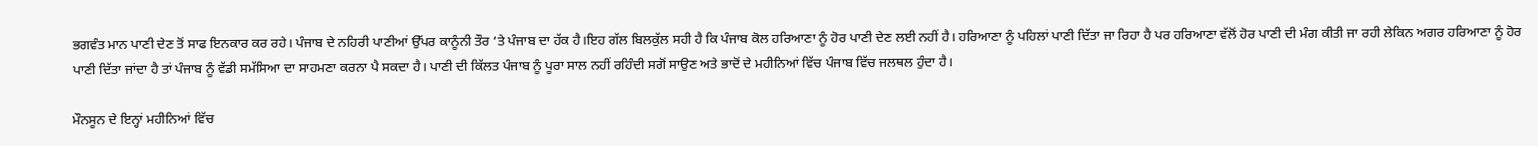ਭਗਵੰਤ ਮਾਨ ਪਾਣੀ ਦੇਣ ਤੋਂ ਸਾਫ ਇਨਕਾਰ ਕਰ ਰਹੇ। ਪੰਜਾਬ ਦੇ ਨਹਿਰੀ ਪਾਣੀਆਂ ਉੱਪਰ ਕਾਨੂੰਨੀ ਤੌਰ ‘ਤੇ ਪੰਜਾਬ ਦਾ ਹੱਕ ਹੈ।ਇਹ ਗੱਲ ਬਿਲਕੁੱਲ ਸਹੀ ਹੈ ਕਿ ਪੰਜਾਬ ਕੋਲ ਹਰਿਆਣਾ ਨੂੰ ਹੋਰ ਪਾਣੀ ਦੇਣ ਲਈ ਨਹੀਂ ਹੈ। ਹਰਿਆਣਾ ਨੂੰ ਪਹਿਲਾਂ ਪਾਣੀ ਦਿੱਤਾ ਜਾ ਰਿਹਾ ਹੈ ਪਰ ਹਰਿਆਣਾ ਵੱਲੋਂ ਹੋਰ ਪਾਣੀ ਦੀ ਮੰਗ ਕੀਤੀ ਜਾ ਰਹੀ ਲੇਕਿਨ ਅਗਰ ਹਰਿਆਣਾ ਨੂੰ ਹੋਰ ਪਾਣੀ ਦਿੱਤਾ ਜਾਂਦਾ ਹੈ ਤਾਂ ਪੰਜਾਬ ਨੂੰ ਵੱਡੀ ਸਮੱਸਿਆ ਦਾ ਸਾਹਮਣਾ ਕਰਨਾ ਪੈ ਸਕਦਾ ਹੈ। ਪਾਣੀ ਦੀ ਕਿੱਲਤ ਪੰਜਾਬ ਨੂੰ ਪੂਰਾ ਸਾਲ ਨਹੀਂ ਰਹਿੰਦੀ ਸਗੋਂ ਸਾਉਣ ਅਤੇ ਭਾਦੋਂ ਦੇ ਮਹੀਨਿਆਂ ਵਿੱਚ ਪੰਜਾਬ ਵਿੱਚ ਜਲਥਲ ਹੁੰਦਾ ਹੈ।

ਮੌਨਸੂਨ ਦੇ ਇਨ੍ਹਾਂ ਮਹੀਨਿਆਂ ਵਿੱਚ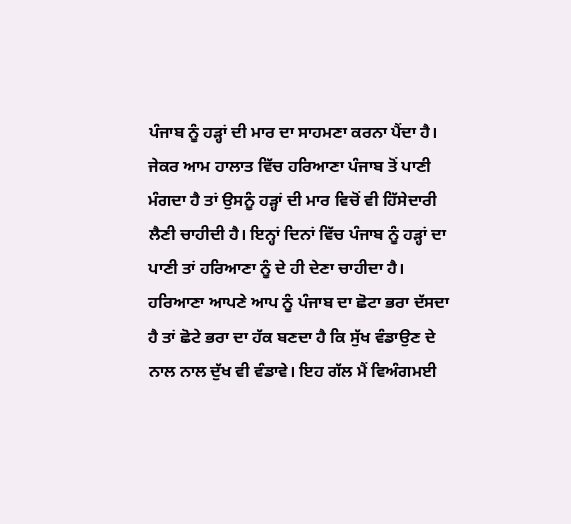ਪੰਜਾਬ ਨੂੰ ਹੜ੍ਹਾਂ ਦੀ ਮਾਰ ਦਾ ਸਾਹਮਣਾ ਕਰਨਾ ਪੈਂਦਾ ਹੈ। ਜੇਕਰ ਆਮ ਹਾਲਾਤ ਵਿੱਚ ਹਰਿਆਣਾ ਪੰਜਾਬ ਤੋਂ ਪਾਣੀ ਮੰਗਦਾ ਹੈ ਤਾਂ ਉਸਨੂੰ ਹੜ੍ਹਾਂ ਦੀ ਮਾਰ ਵਿਚੋਂ ਵੀ ਹਿੱਸੇਦਾਰੀ ਲੈਣੀ ਚਾਹੀਦੀ ਹੈ। ਇਨ੍ਹਾਂ ਦਿਨਾਂ ਵਿੱਚ ਪੰਜਾਬ ਨੂੰ ਹੜ੍ਹਾਂ ਦਾ ਪਾਣੀ ਤਾਂ ਹਰਿਆਣਾ ਨੂੰ ਦੇ ਹੀ ਦੇਣਾ ਚਾਹੀਦਾ ਹੈ। ਹਰਿਆਣਾ ਆਪਣੇ ਆਪ ਨੂੰ ਪੰਜਾਬ ਦਾ ਛੋਟਾ ਭਰਾ ਦੱਸਦਾ ਹੈ ਤਾਂ ਛੋਟੇ ਭਰਾ ਦਾ ਹੱਕ ਬਣਦਾ ਹੈ ਕਿ ਸੁੱਖ ਵੰਡਾਉਣ ਦੇ ਨਾਲ ਨਾਲ ਦੁੱਖ ਵੀ ਵੰਡਾਵੇ। ਇਹ ਗੱਲ ਮੈਂ ਵਿਅੰਗਮਈ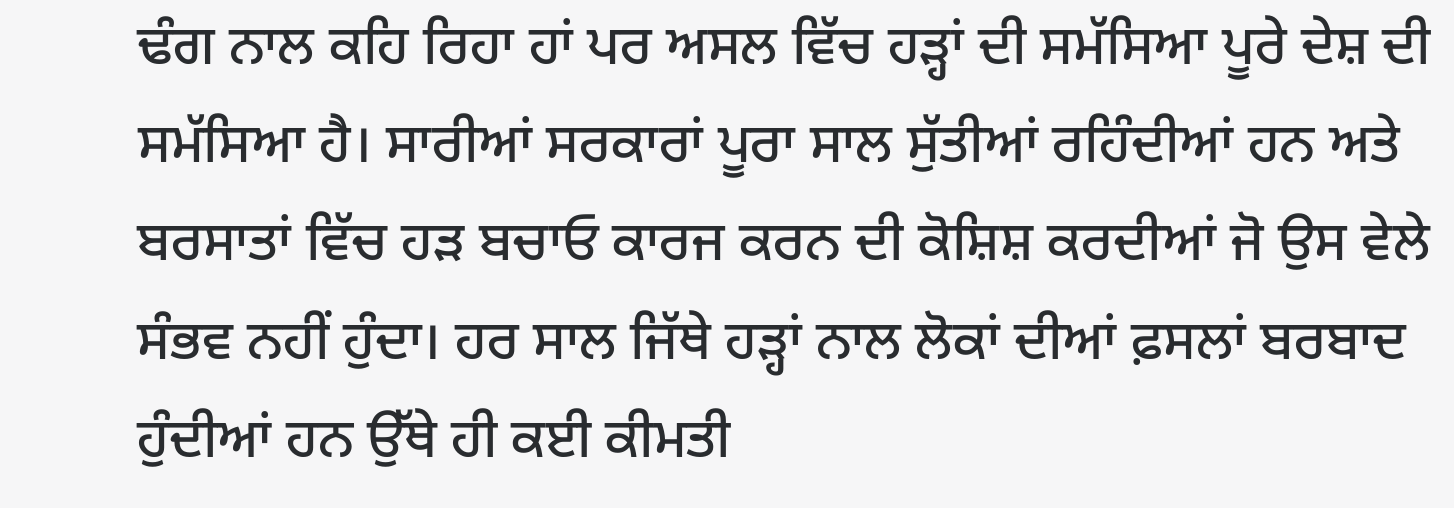ਢੰਗ ਨਾਲ ਕਹਿ ਰਿਹਾ ਹਾਂ ਪਰ ਅਸਲ ਵਿੱਚ ਹੜ੍ਹਾਂ ਦੀ ਸਮੱਸਿਆ ਪੂਰੇ ਦੇਸ਼ ਦੀ ਸਮੱਸਿਆ ਹੈ। ਸਾਰੀਆਂ ਸਰਕਾਰਾਂ ਪੂਰਾ ਸਾਲ ਸੁੱਤੀਆਂ ਰਹਿੰਦੀਆਂ ਹਨ ਅਤੇ ਬਰਸਾਤਾਂ ਵਿੱਚ ਹੜ ਬਚਾਓ ਕਾਰਜ ਕਰਨ ਦੀ ਕੋਸ਼ਿਸ਼ ਕਰਦੀਆਂ ਜੋ ਉਸ ਵੇਲੇ ਸੰਭਵ ਨਹੀਂ ਹੁੰਦਾ। ਹਰ ਸਾਲ ਜਿੱਥੇ ਹੜ੍ਹਾਂ ਨਾਲ ਲੋਕਾਂ ਦੀਆਂ ਫ਼ਸਲਾਂ ਬਰਬਾਦ ਹੁੰਦੀਆਂ ਹਨ ਉੱਥੇ ਹੀ ਕਈ ਕੀਮਤੀ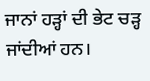ਜਾਨਾਂ ਹੜ੍ਹਾਂ ਦੀ ਭੇਟ ਚੜ੍ਹ ਜਾਂਦੀਆਂ ਹਨ।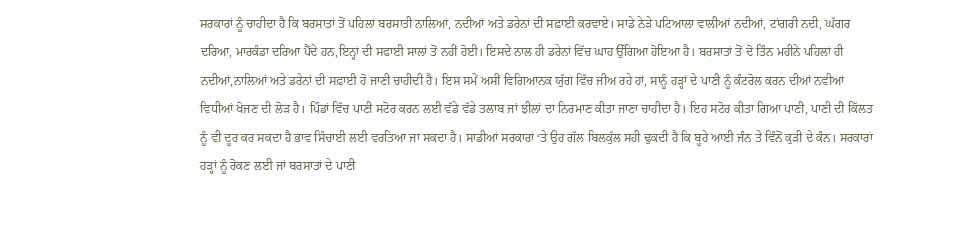ਸਰਕਾਰਾਂ ਨੂੰ ਚਾਹੀਦਾ ਹੈ ਕਿ ਬਰਸਾਤਾਂ ਤੋਂ ਪਹਿਲਾਂ ਬਰਸਾਤੀ ਨਾਲਿਆਂ, ਨਦੀਆਂ ਅਤੇ ਡਰੇਨਾਂ ਦੀ ਸਫ਼ਾਈ ਕਰਵਾਏ। ਸਾਡੇ ਨੇੜੇ ਪਟਿਆਲਾ ਵਾਲੀਆਂ ਨਦੀਆਂ, ਟਾਂਗਰੀ ਨਦੀ, ਘੱਗਰ ਦਰਿਆ, ਮਾਰਕੰਡਾ ਦਰਿਆ ਪੈਂਦੇ ਹਨ,ਇਨ੍ਹਾਂ ਦੀ ਸਫਾਈ ਸਾਲਾਂ ਤੋਂ ਨਹੀਂ ਹੋਈ। ਇਸਦੇ ਨਾਲ ਹੀ ਡਰੇਨਾਂ ਵਿੱਚ ਘਾਹ ਉੱਗਿਆ ਹੋਇਆ ਹੈ। ਬਰਸਾਤਾਂ ਤੋਂ ਦੋ ਤਿੰਨ ਮਹੀਨੇ ਪਹਿਲਾਂ ਹੀ ਨਦੀਆਂ,ਨਾਲਿਆਂ ਅਤੇ ਡਰੇਨਾਂ ਦੀ ਸਫ਼ਾਈ ਹੋ ਜਾਣੀ ਚਾਹੀਦੀ ਹੈ। ਇਸ ਸਮੇਂ ਅਸੀਂ ਵਿਗਿਆਨਕ ਯੁੱਗ ਵਿੱਚ ਜੀਅ ਰਹੇ ਹਾਂ, ਸਾਨੂੰ ਹੜ੍ਹਾਂ ਦੇ ਪਾਣੀ ਨੂੰ ਕੰਟਰੋਲ ਕਰਨ ਦੀਆਂ ਨਵੀਆਂ ਵਿਧੀਆਂ ਖੋਜਣ ਦੀ ਲੋੜ ਹੈ। ਪਿੰਡਾਂ ਵਿੱਚ ਪਾਣੀ ਸਟੋਰ ਕਰਨ ਲਈ ਵੱਡੇ ਵੱਡੇ ਤਲਾਬ ਜਾਂ ਝੀਲਾਂ ਦਾ ਨਿਰਮਾਣ ਕੀਤਾ ਜਾਣਾ ਚਾਹੀਦਾ ਹੈ। ਇਹ ਸਟੋਰ ਕੀਤਾ ਗਿਆ ਪਾਣੀ, ਪਾਣੀ ਦੀ ਕਿੱਲਤ ਨੂੰ ਵੀ ਦੂਰ ਕਰ ਸਕਦਾ ਹੈ ਭਾਵ ਸਿੰਚਾਈ ਲਈ ਵਰਤਿਆ ਜਾ ਸਕਦਾ ਹੈ। ਸਾਡੀਆਂ ਸਰਕਾਰਾਂ ‘ਤੇ ਉਹ ਗੱਲ ਬਿਲਕੁੱਲ ਸਹੀ ਢੁਕਦੀ ਹੈ ਕਿ ਬੂਹੇ ਆਈ ਜੰਨ ਤੇ ਵਿੰਨੋਂ ਕੁੜੀ ਦੇ ਕੰਨ। ਸਰਕਾਰਾਂ ਹੜ੍ਹਾਂ ਨੂੰ ਰੋਕਣ ਲਈ ਜਾਂ ਬਰਸਾਤਾਂ ਦੇ ਪਾਣੀ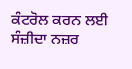ਕੰਟਰੋਲ ਕਰਨ ਲਈ ਸੰਜ਼ੀਦਾ ਨਜ਼ਰ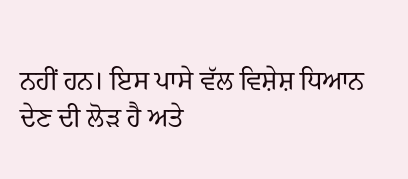ਨਹੀਂ ਹਨ। ਇਸ ਪਾਸੇ ਵੱਲ ਵਿਸ਼ੇਸ਼ ਧਿਆਨ ਦੇਣ ਦੀ ਲੋੜ ਹੈ ਅਤੇ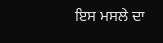ਇਸ ਮਸਲੇ ਦਾ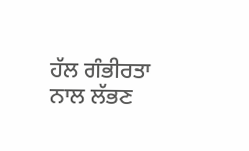ਹੱਲ ਗੰਭੀਰਤਾ ਨਾਲ ਲੱਭਣ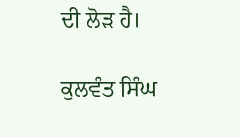ਦੀ ਲੋੜ ਹੈ।

ਕੁਲਵੰਤ ਸਿੰਘ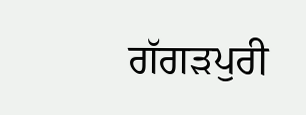ਗੱਗੜਪੁਰੀ